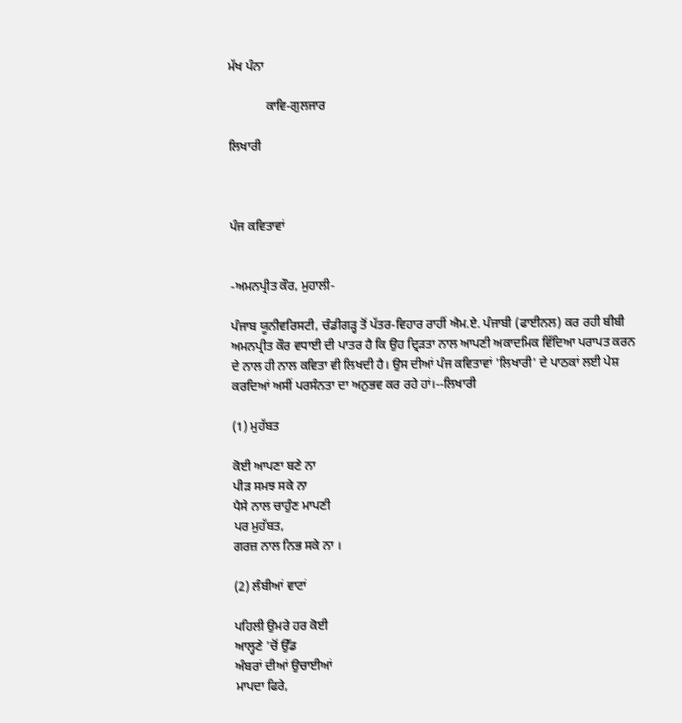ਮੱਖ ਪੰਨਾ

            ਕਾਵਿ-ਗੁਲਜਾਰ

ਲਿਖਾਰੀ



ਪੰਜ ਕਵਿਤਾਵਾਂ


-ਅਮਨਪ੍ਰੀਤ ਕੌਰ, ਮੁਹਾਲੀ-

ਪੰਜਾਬ ਯੂਨੀਵਰਿਸਟੀ, ਚੰਡੀਗੜ੍ਹ ਤੋਂ ਪੱਤਰ-ਵਿਹਾਰ ਰਾਹੀਂ ਐਮ.ਏ. ਪੰਜਾਬੀ (ਫਾਈਨਲ) ਕਰ ਰਹੀ ਬੀਬੀ ਅਮਨਪ੍ਰੀਤ ਕੌਰ ਵਧਾਈ ਦੀ ਪਾਤਰ ਹੈ ਕਿ ਉਹ ਦ੍ਰਿੜਤਾ ਨਾਲ ਆਪਣੀ ਅਕਾਦਮਿਕ ਵਿੱਦਿਆ ਪਰਾਪਤ ਕਰਨ ਦੇ ਨਾਲ ਹੀ ਨਾਲ ਕਵਿਤਾ ਵੀ ਲਿਖਦੀ ਹੈ। ਉਸ ਦੀਆਂ ਪੰਜ ਕਵਿਤਾਵਾਂ 'ਲਿਖਾਰੀ' ਦੇ ਪਾਠਕਾਂ ਲਈ ਪੇਸ਼ ਕਰਦਿਆਂ ਅਸੀਂ ਪਰਸੰਨਤਾ ਦਾ ਅਨੁਭਵ ਕਰ ਰਹੇ ਹਾਂ।--ਲਿਖਾਰੀ

(1) ਮੁਹੱਬਤ

ਕੋਈ ਆਪਣਾ ਬਣੇ ਨਾ
ਪੀੜ ਸਮਝ ਸਕੇ ਨਾ
ਪੈਸੇ ਨਾਲ ਚਾਹੁੰਣ ਮਾਪਣੀ
ਪਰ ਮੁਹੱਬਤ,
ਗਰਜ਼ ਨਾਲ ਨਿਭ ਸਕੇ ਨਾ ।

(2) ਲੰਬੀਆਂ ਵਾਟਾਂ

ਪਹਿਲੀ ਉਮਰੇ ਹਰ ਕੋਈ
ਆਲ੍ਹਣੇ 'ਚੋਂ ਉੱਡ
ਅੰਬਰਾਂ ਦੀਆਂ ਉਚਾਈਆਂ
ਮਾਪਦਾ ਫਿਰੇ,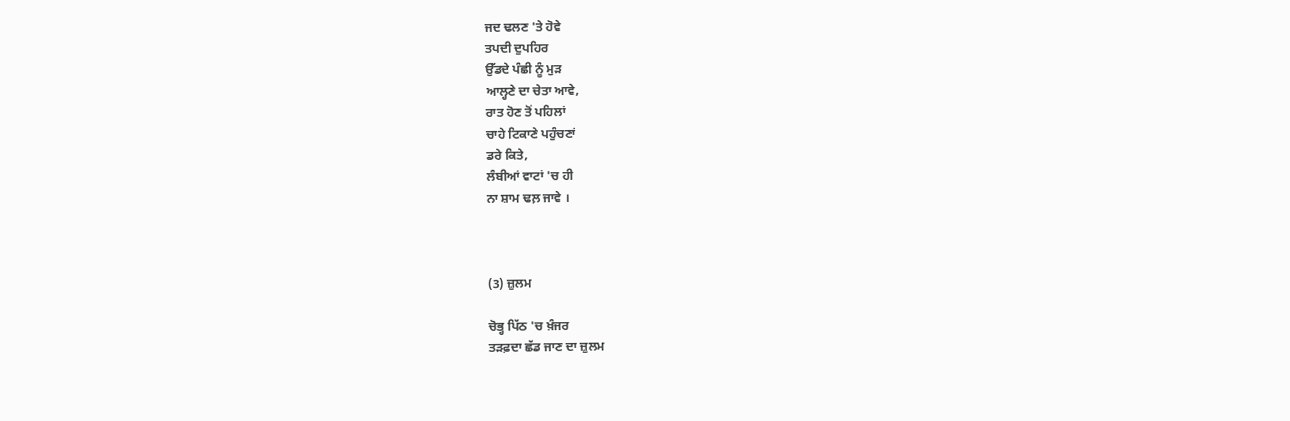ਜਦ ਢਲਣ 'ਤੇ ਹੋਵੇ
ਤਪਦੀ ਦੁਪਹਿਰ
ਉੱਡਦੇ ਪੰਛੀ ਨੂੰ ਮੁੜ
ਆਲ੍ਹਣੇ ਦਾ ਚੇਤਾ ਆਵੇ,
ਰਾਤ ਹੋਣ ਤੋਂ ਪਹਿਲਾਂ
ਚਾਹੇ ਟਿਕਾਣੇ ਪਹੁੰਚਣਾਂ
ਡਰੇ ਕਿਤੇ,
ਲੰਬੀਆਂ ਵਾਟਾਂ 'ਚ ਹੀ
ਨਾ ਸ਼ਾਮ ਢਲ਼ ਜਾਵੇ ।



(3) ਜ਼ੁਲਮ

ਚੋਭ੍ਹ ਪਿੱਠ 'ਚ ਖ਼ੰਜਰ
ਤੜਫ਼ਦਾ ਛੱਡ ਜਾਣ ਦਾ ਜ਼ੁਲਮ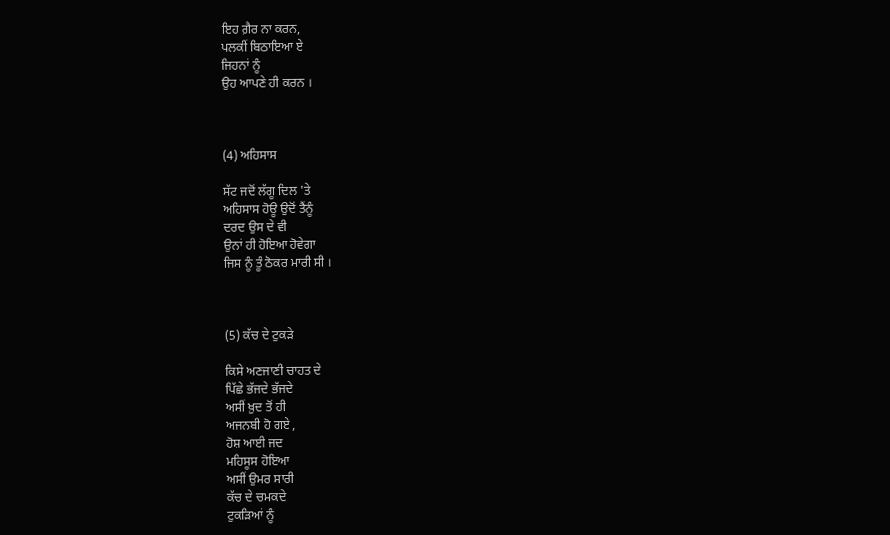ਇਹ ਗ਼ੈਰ ਨਾ ਕਰਨ,
ਪਲਕੀਂ ਬਿਠਾਇਆ ਏ
ਜਿਹਨਾਂ ਨੂੰ
ਉਹ ਆਪਣੇ ਹੀ ਕਰਨ ।



(4) ਅਹਿਸਾਸ

ਸੱਟ ਜਦੋਂ ਲੱਗੂ ਦਿਲ 'ਤੇ
ਅਹਿਸਾਸ ਹੋਊ ਉਦੋਂ ਤੈਂਨੂੰ
ਦਰਦ ਉਸ ਦੇ ਵੀ
ਉਨਾਂ ਹੀ ਹੋਇਆ ਹੋਵੇਗਾ
ਜਿਸ ਨੂੰ ਤੂੰ ਠੋਕਰ ਮਾਰੀ ਸੀ ।



(5) ਕੱਚ ਦੇ ਟੁਕੜੇ

ਕਿਸੇ ਅਣਜਾਣੀ ਚਾਹਤ ਦੇ
ਪਿੱਛੇ ਭੱਜਦੇ ਭੱਜਦੇ
ਅਸੀਂ ਖ਼ੁਦ ਤੋਂ ਹੀ
ਅਜਨਬੀ ਹੋ ਗਏ ,
ਹੋਸ਼ ਆਈ ਜਦ
ਮਹਿਸੂਸ ਹੋਇਆ
ਅਸੀਂ ਉਮਰ ਸਾਰੀ
ਕੱਚ ਦੇ ਚਮਕਦੇ
ਟੁਕੜਿਆਂ ਨੂੰ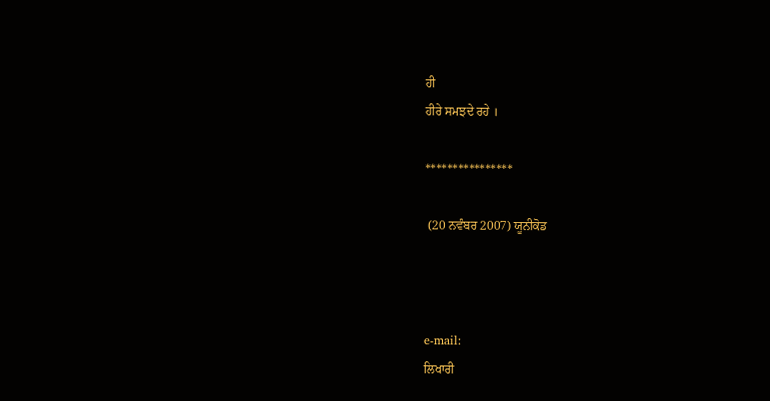ਹੀ
ਹੀਰੇ ਸਮਝਦੇ ਰਹੇ ।

****************

 (20 ਨਵੰਬਰ 2007) ਯੂਨੀਕੋਡ



e-mail:
ਲਿਖਾਰੀ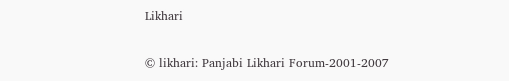Likhari

© likhari: Panjabi Likhari Forum-2001-2007